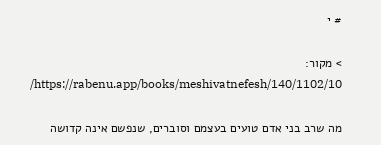# י

> מקור: https://rabenu.app/books/meshivatnefesh/140/1102/10/

מה שרב בני אדם טועים בעצמם וסוברים, שנפשם אינה קדושה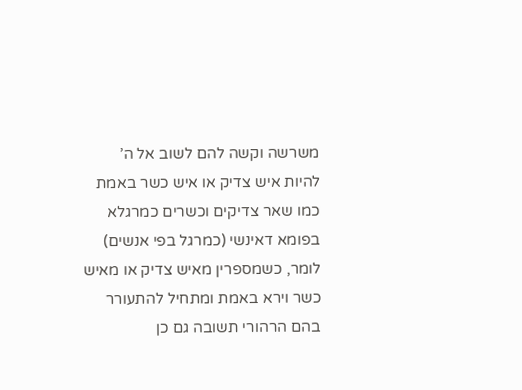משרשה וקשה להם לשוב אל ה’ להיות איש צדיק או איש כשר באמת כמו שאר צדיקים וכשרים כמרגלא בפומא דאינשי (כמרגל בפי אנשים) לומר, כשמספרין מאיש צדיק או מאיש כשר וירא באמת ומתחיל להתעורר בהם הרהורי תשובה גם כן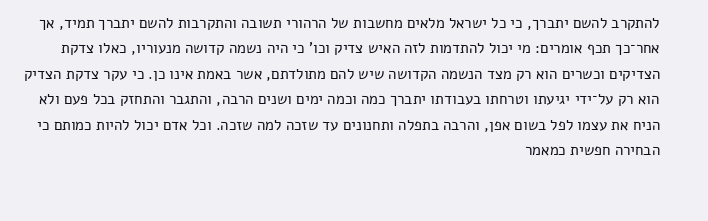להתקרב להשם יתברך, כי כל ישראל מלאים מחשבות של הרהורי תשובה והתקרבות להשם יתברך תמיד, אך אחר־כך תכף אומרים: מי יכול להתדמות לזה האיש צדיק וכו’ כי היה נשמה קדושה מנעוריו, כאלו צדקת הצדיקים וכשרים הוא רק מצד הנשמה הקדושה שיש להם מתולדתם, אשר באמת אינו כן. כי עקר צדקת הצדיק הוא רק על־ידי יגיעתו וטרחתו בעבודתו יתברך כמה וכמה ימים ושנים הרבה, והתגבר והתחזק בכל פעם ולא הניח את עצמו לפל בשום אפן, והרבה בתפלה ותחנונים עד שזכה למה שזכה. וכל אדם יכול להיות כמותם כי הבחירה חפשית כמאמר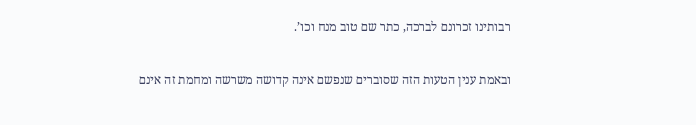רבותינו זכרונם לברכה, כתר שם טוב מנח וכו’.

ובאמת ענין הטעות הזה שסוברים שנפשם אינה קדושה משרשה ומחמת זה אינם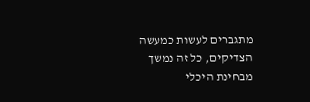מתגברים לעשות כמעשה הצדיקים, כל זה נמשך מבחינת היכלי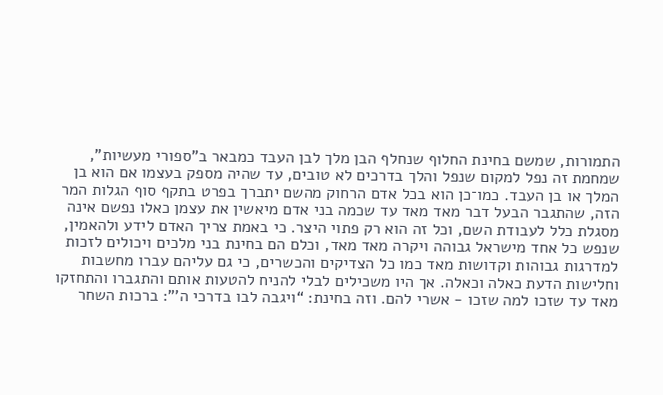התמורות, שמשם בחינת החלוף שנחלף הבן מלך לבן העבד כמבאר ב”ספורי מעשיות”, שמחמת זה נפל למקום שנפל והלך בדרכים לא טובים, עד שהיה מספק בעצמו אם הוא בן המלך או בן העבד. כמו־כן הוא בכל אדם הרחוק מהשם יתברך בפרט בתקף סוף הגלות המר הזה, שהתגבר הבעל דבר מאד מאד עד שכמה בני אדם מיאשין את עצמן כאלו נפשם אינה מסגלת כלל לעבודת השם, וכל זה הוא רק פתוי היצר. כי באמת צריך האדם לידע ולהאמין, שנפש כל אחד מישראל גבוהה ויקרה מאד מאד, וכלם הם בחינת בני מלכים ויכולים לזכות למדרגות גבוהות וקדושות מאד כמו כל הצדיקים והכשרים, כי גם עליהם עברו מחשבות וחלישות הדעת כאלה וכאלה. אך היו משכילים לבלי להניח להטעות אותם והתגברו והתחזקו מאד עד שזכו למה שזכו - אשרי להם. וזה בחינת: “ויגבה לבו בדרכי ה’”: ברכות השחר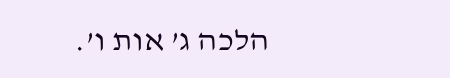הלכה ג’ אות ו’.